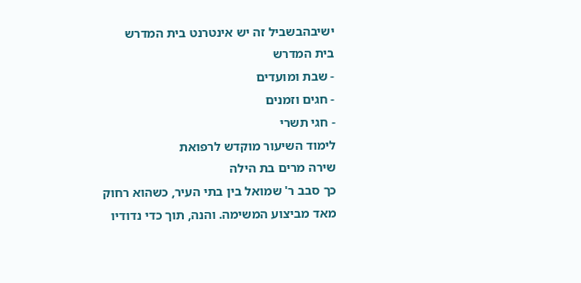ישיבהבשביל זה יש אינטרנט בית המדרש
בית המדרש
- שבת ומועדים
- חגים וזמנים
- חגי תשרי
לימוד השיעור מוקדש לרפואת
שירה מרים בת הילה
כך סבב ר' שמואל בין בתי העיר, כשהוא רחוק מאד מביצוע המשימה. והנה, תוך כדי נדודיו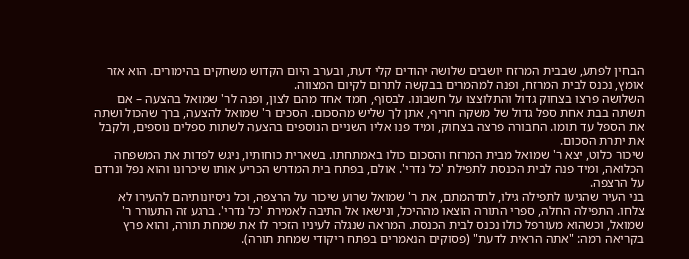הבחין לפתע, שבבית המרזח יושבים שלושה יהודים קלי דעת, ובערב היום הקדוש משחקים בהימורים. הוא אזר אומץ, נכנס לבית המרזח, ופנה למהמרים בבקשה לתרום לקיום המצווה.
השלושה פרצו בצחוק גדול והתלוצצו על חשבונו. לבסוף, חמד אחד מהם לצון, ופנה לר' שמואל בהצעה – אם תשתה בבת אחת ספל גדול של משקה חריף, אתן לך שליש מהסכום. הסכים ר' שמואל להצעה, ברך שהכול ושתה את הספל עד תומו. החבורה פרצה בצחוק, ומיד פנו אליו השניים הנוספים בהצעה לשתות ספלים נוספים, ולקבל את יתרת הסכום.
שיכור כלוט, יצא ר' שמואל מבית המרזח והסכום כולו באמתחתו. בשארית כוחותיו, ניגש לפדות את המשפחה הכלואה, ומיד פנה לבית הכנסת לתפילת 'כל נדרי'. אולם, בפתח בית המדרש הכריע אותו שיכרונו והוא נפל ונרדם על הרצפה.
בני העיר שהגיעו לתפילה גילו, לתדהמתם, את ר' שמואל שרוע שיכור על הרצפה, וכל ניסיונותיהם להעירו לא צלחו. התפילה החלה, ספרי התורה הוצאו מההיכל, ונישאו אל התיבה לאמירת 'כל נדרי'. ברגע זה התעורר ר' שמואל, וכשהוא מעורפל כולו נכנס לבית הכנסת. המראה שנגלה לעיניו הזכיר לו את שמחת תורה, והוא פרץ בקריאה רמה: "אתה הראית לדעת" (פסוקים הנאמרים בפתח ריקודי שמחת תורה).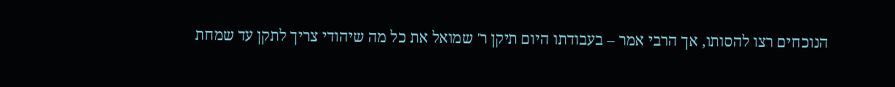הנוכחים רצו להסותו, אך הרבי אמר – בעבודתו היום תיקן ר' שמואל את כל מה שיהודי צריך לתקן עד שמחת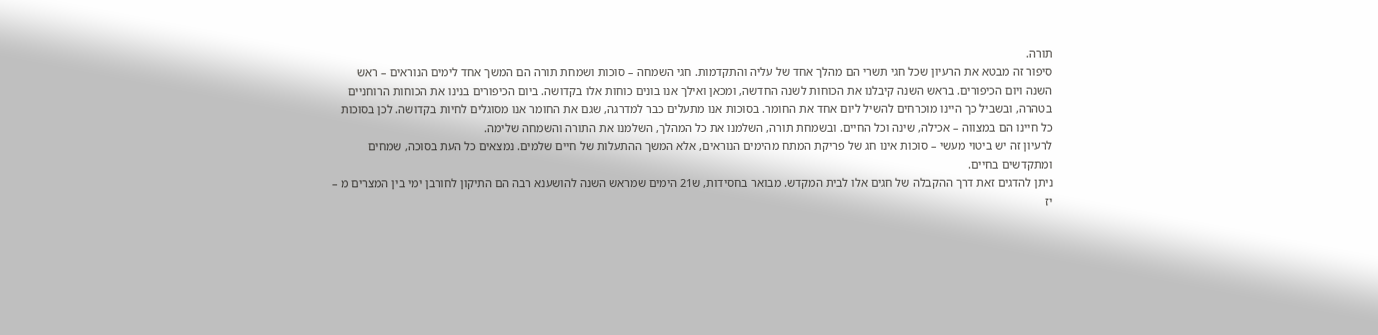תורה.
סיפור זה מבטא את הרעיון שכל חגי תשרי הם מהלך אחד של עליה והתקדמות. חגי השמחה – סוכות ושמחת תורה הם המשך אחד לימים הנוראים – ראש השנה ויום הכיפורים. בראש השנה קיבלנו את הכוחות לשנה החדשה, ומכאן ואילך אנו בונים כוחות אלו בקדושה. ביום הכיפורים בנינו את הכוחות הרוחניים בטהרה, ובשביל כך היינו מוכרחים להשיל ליום אחד את החומר. בסוכות אנו מתעלים כבר למדרגה, שגם את החומר אנו מסוגלים לחיות בקדושה. לכן בסוכות כל חיינו הם במצווה – אכילה, שינה וכל החיים. ובשמחת תורה, השלמנו את כל המהלך, השלמנו את התורה והשמחה שלימה.
לרעיון זה יש ביטוי מעשי – סוכות אינו חג של פריקת המתח מהימים הנוראים, אלא המשך ההתעלות של חיים שלמים. נמצאים כל העת בסוכה, שמחים ומתקדשים בחיים.
ניתן להדגים זאת דרך ההקבלה של חגים אלו לבית המקדש. מבואר בחסידות, ש21 הימים שמראש השנה להושענא רבה הם התיקון לחורבן ימי בין המצרים מ – יז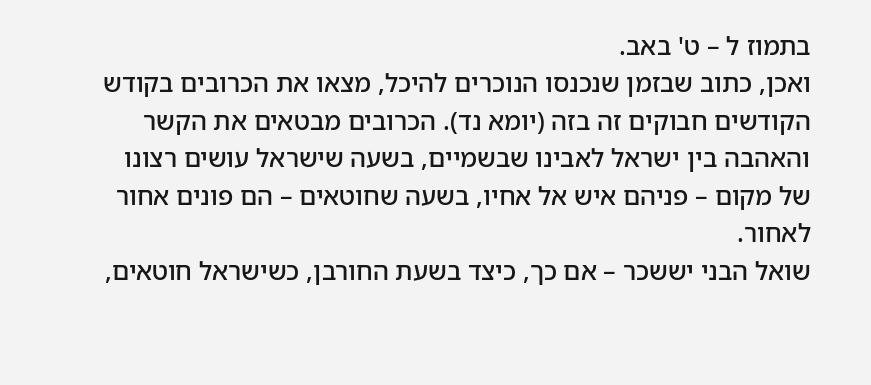בתמוז ל – ט' באב.
ואכן, כתוב שבזמן שנכנסו הנוכרים להיכל, מצאו את הכרובים בקודש הקודשים חבוקים זה בזה (יומא נד). הכרובים מבטאים את הקשר והאהבה בין ישראל לאבינו שבשמיים, בשעה שישראל עושים רצונו של מקום – פניהם איש אל אחיו, בשעה שחוטאים – הם פונים אחור לאחור.
שואל הבני יששכר – אם כך, כיצד בשעת החורבן, כשישראל חוטאים,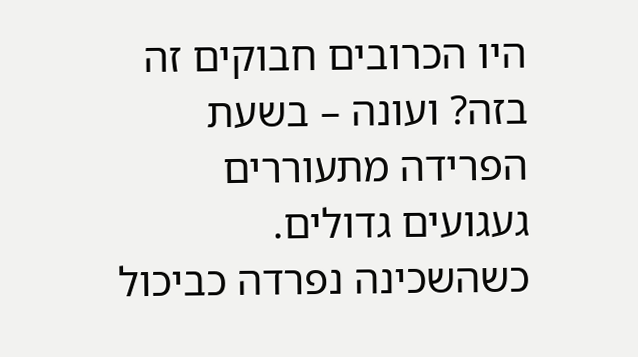היו הכרובים חבוקים זה בזה? ועונה – בשעת הפרידה מתעוררים געגועים גדולים. כשהשכינה נפרדה כביכול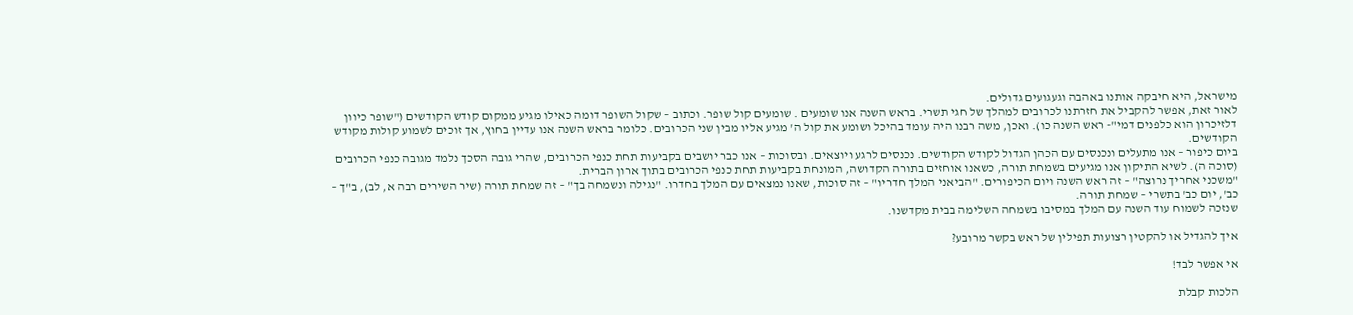מישראל, היא חיבקה אותנו באהבה וגעגועים גדולים.
לאור זאת, אפשר להקביל את חזרתנו לכרובים למהלך של חגי תשרי. בראש השנה אנו שומעים . שומעים קול שופר. וכתוב – שקול השופר דומה כאילו מגיע ממקום קודש הקודשים ("שופר כיוון דלזיכרון הוא כלפנים דמי"- ראש השנה כו). ואכן, משה רבנו היה עומד בהיכל ושומע את קול ה' מגיע אליו מבין שני הכרובים. כלומר בראש השנה אנו עדיין בחוץ, אך זוכים לשמוע קולות מקודש הקודשים.
ביום כיפור – אנו מתעלים ונכנסים עם הכהן הגדול לקודש הקודשים. נכנסים לרגע ויוצאים. ובסוכות – אנו כבר יושבים בקביעות תחת כנפי הכרובים, שהרי גובה הסכך נלמד מגובה כנפי הכרובים (סוכה ה). לשיא התיקון אנו מגיעים בשמחת תורה, כשאנו אוחזים בתורה הקדושה, המונחת בקביעות תחת כנפי הכרובים בתוך ארון הברית.
"משכני אחריך נרוצה" – זה ראש השנה ויום הכיפורים. "הביאני המלך חדריו" – זה סוכות, שאנו נמצאים עם המלך בחדרו. "נגילה ונשמחה בך" – זה שמחת תורה (שיר השירים רבה א, לב), ב"ך – כב', יום כב' בתשרי – שמחת תורה.
שנזכה לשמוח עוד השנה עם המלך במסיבו בשמחה השלימה בבית מקדשנו.

איך להגדיל או להקטין רצועות תפילין של ראש בקשר מרובע?

אי אפשר לבד!

הלכות קבלת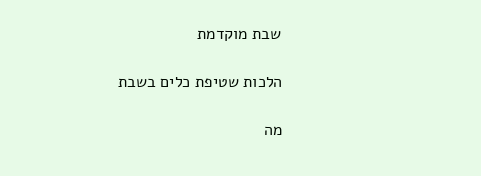שבת מוקדמת

הלכות שטיפת כלים בשבת

מה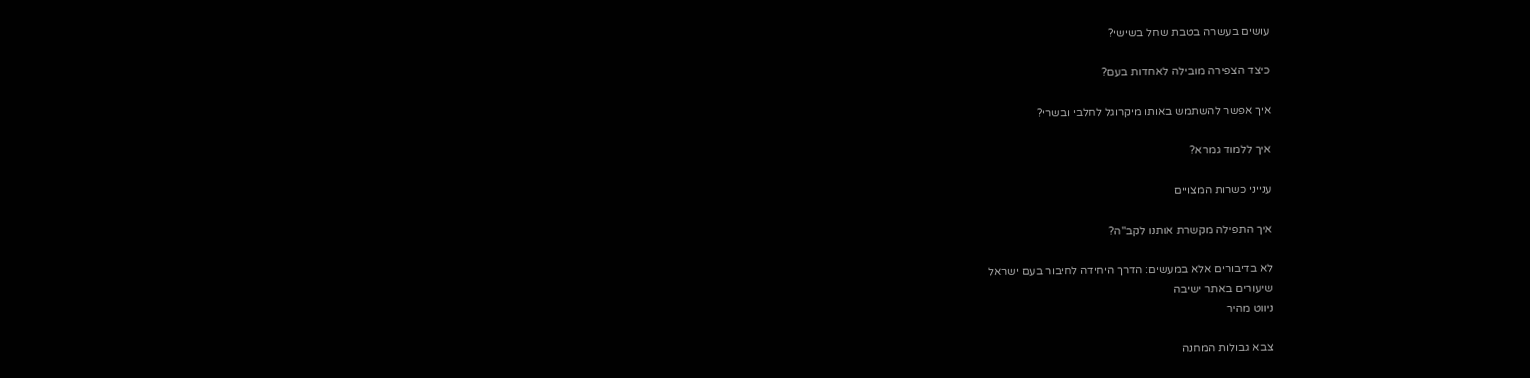עושים בעשרה בטבת שחל בשישי?

כיצד הצפירה מובילה לאחדות בעם?

איך אפשר להשתמש באותו מיקרוגל לחלבי ובשרי?

איך ללמוד גמרא?

ענייני כשרות המצויים

איך התפילה מקשרת אותנו לקב"ה?

לא בדיבורים אלא במעשים: הדרך היחידה לחיבור בעם ישראל
שיעורים באתר ישיבה
ניווט מהיר

צבא גבולות המחנה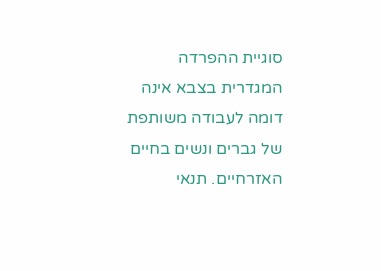סוגיית ההפרדה המגדרית בצבא אינה דומה לעבודה משותפת של גברים ונשים בחיים האזרחיים. תנאי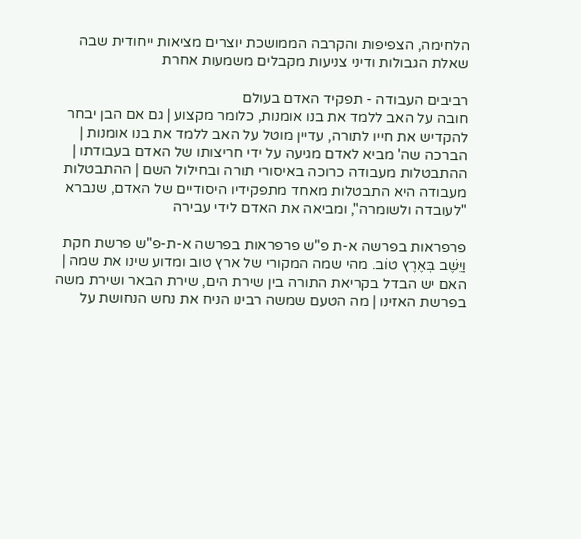הלחימה, הצפיפות והקרבה הממושכת יוצרים מציאות ייחודית שבה שאלת הגבולות ודיני צניעות מקבלים משמעות אחרת

רביבים העבודה - תפקיד האדם בעולם
חובה על האב ללמד את בנו אומנות, כלומר מקצוע | גם אם הבן יבחר להקדיש את חייו לתורה, עדיין מוטל על האב ללמד את בנו אומנות | הברכה שה' מביא לאדם מגיעה על ידי חריצותו של האדם בעבודתו | ההתבטלות מעבודה כרוכה באיסורי תורה ובחילול השם | ההתבטלות מעבודה היא התבטלות מאחד מתפקידיו היסודיים של האדם, שנברא "לעובדה ולשומרה", ומביאה את האדם לידי עבירה

פרפראות בפרשה א-ת פ"ש פרפראות בפרשה א-ת-פ"ש פרשת חקת
וַיֵּשֶׁב בְּאֶרֶץ טוֹב. מהי שמה המקורי של ארץ טוב ומדוע שינו את שמה | האם יש הבדל בקריאת התורה בין שירת הים, שירת הבאר ושירת משה בפרשת האזינו | מה הטעם שמשה רבינו הניח את נחש הנחושת על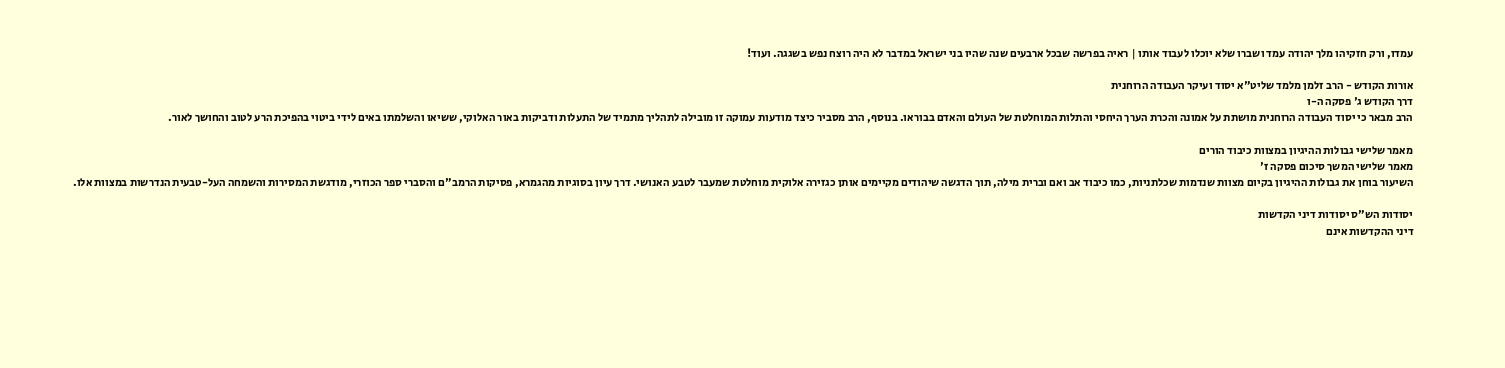עמדו, ורק חזקיהו מלך יהודה עמד ושברו שלא יוכלו לעבוד אותו | ראיה בפרשה שבכל ארבעים שנה שהיו בני ישראל במדבר לא היה רוצח נפש בשגגה. ועוד!

אורות הקודש - הרב זלמן מלמד שליט"א יסוד ועיקר העבודה הרוחנית
דרך הקודש ג' פסקה ה-ו
הרב מבאר כי יסוד העבודה הרוחנית מושתת על אמונה והכרת הערך היחסי והתלות המוחלטת של העולם והאדם בבוראו. בנוסף, הרב מסביר כיצד מודעות עמוקה זו מובילה לתהליך מתמיד של התעלות ודביקות באור האלוקי, ששיאו והשלמתו באים לידי ביטוי בהפיכת הרע לטוב והחושך לאור.

מאמר שלישי גבולות ההיגיון במצוות כיבוד הורים
מאמר שלישי המשך סיכום פסקה ז'
השיעור בוחן את גבולות ההיגיון בקיום מצוות שנדמות שכלתניות, כמו כיבוד אב ואם וברית מילה, תוך הדגשה שיהודים מקיימים אותן כגזירה אלוקית מוחלטת שמעבר לטבע האנושי. דרך עיון בסוגיות מהגמרא, פסיקות הרמב"ם והסברי ספר הכוזרי, מודגשת המסירות והשמחה העל-טבעית הנדרשות במצוות אלו.

יסודות הש"ס יסודות דיני הקדשות
דיני ההקדשות אינם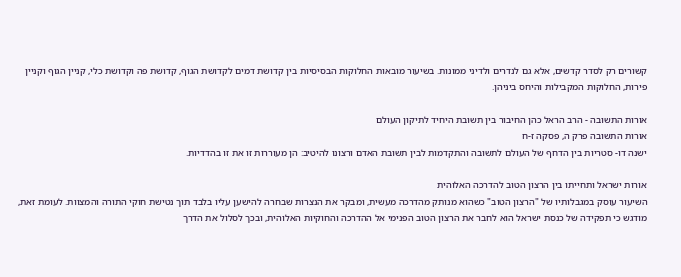קשורים רק לסדר קדשים, אלא גם לנדרים ולדיני ממונות. בשיעור מובאות החלוקות הבסיסיות בין קדושת דמים לקדושת הגוף, קדושת פה וקדושת כלי, קניין הגוף וקניין פירות, החלוקות המקבילות והיחס ביניהן.

אורות התשובה - הרב הראל כהן החיבור בין תשובת היחיד לתיקון העולם
אורות התשובה פרק ה, פסקה ז-ח
ישנה דו- סטריות בין הדחף של העולם לתשובה והתקדמות לבין תשובת האדם ורצונו להיטיב: הן מעוררות זו את זו בהדדיות.

אורות ישראל ותחייתו בין הרצון הטוב להדרכה האלוהית
השיעור עוסק במגבלותיו של "הרצון הטוב" כשהוא מנותק מהדרכה מעשית, ומבקר את הנצרות שבחרה להישען עליו בלבד תוך נטישת חוקי התורה והמצוות. לעומת זאת, מודגש כי תפקידה של כנסת ישראל הוא לחבר את הרצון הטוב הפנימי אל ההדרכה והחוקיות האלוהית, ובכך לסלול את הדרך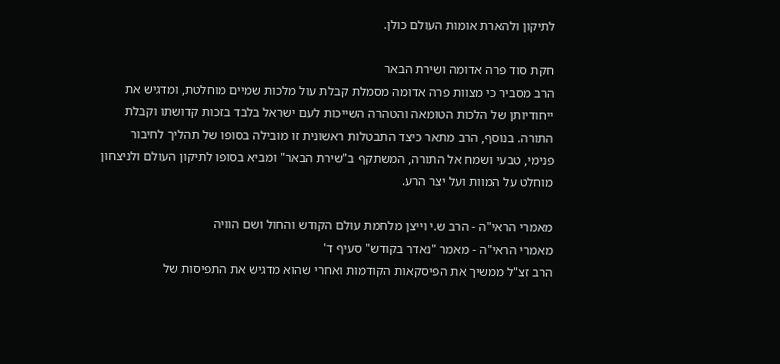לתיקון ולהארת אומות העולם כולן.

חקת סוד פרה אדומה ושירת הבאר
הרב מסביר כי מצוות פרה אדומה מסמלת קבלת עול מלכות שמיים מוחלטת, ומדגיש את ייחודיותן של הלכות הטומאה והטהרה השייכות לעם ישראל בלבד בזכות קדושתו וקבלת התורה. בנוסף, הרב מתאר כיצד התבטלות ראשונית זו מובילה בסופו של תהליך לחיבור פנימי, טבעי ושמח אל התורה, המשתקף ב"שירת הבאר" ומביא בסופו לתיקון העולם ולניצחון מוחלט על המוות ועל יצר הרע.

מאמרי הראי"ה - הרב ש.י וייצן מלחמת עולם הקודש והחול ושם הוויה
מאמרי הראי"ה - מאמר "נאדר בקודש" סעיף ד'
הרב זצ"ל ממשיך את הפיסקאות הקודמות ואחרי שהוא מדגיש את התפיסות של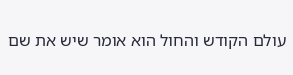עולם הקודש והחול הוא אומר שיש את שם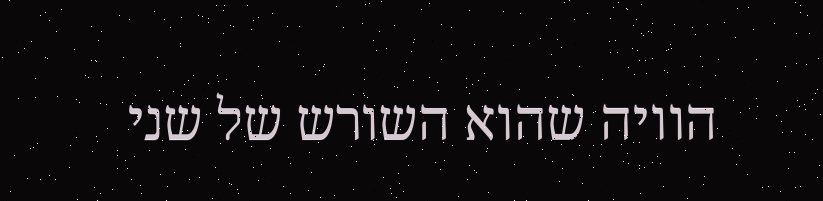הוויה שהוא השורש של שני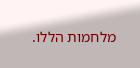מלחמות הללו.